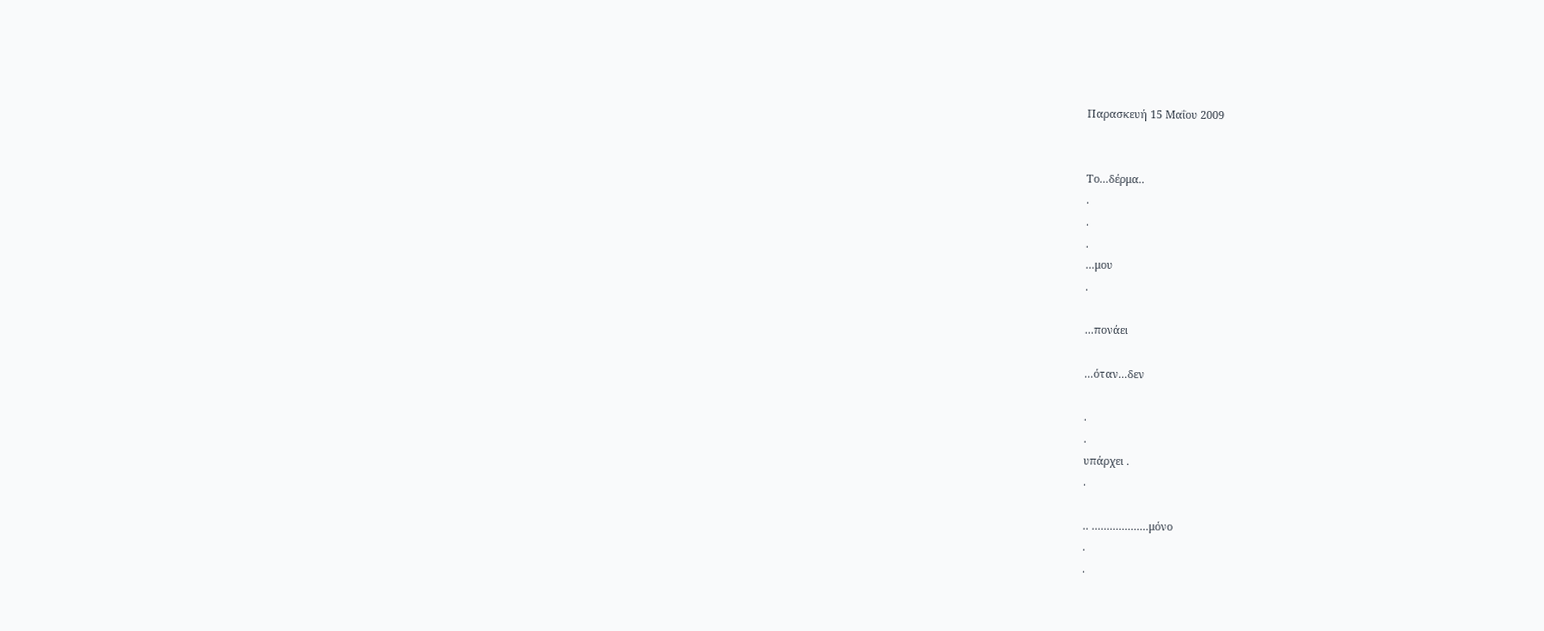Παρασκευή 15 Μαΐου 2009


Το...δέρμα..
.
.
.
...μου
.

...πονάει

...όταν...δεν

.
.
υπάρχει .
.

.. ...................μόνο
.
.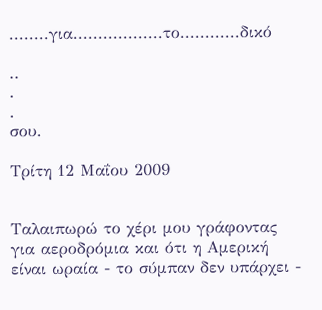........για..................το............δικό

..
.
.
σου.

Τρίτη 12 Μαΐου 2009


Ταλαιπωρώ το χέρι μου γράφοντας για αεροδρόμια και ότι η Αμερική είναι ωραία - το σύμπαν δεν υπάρχει -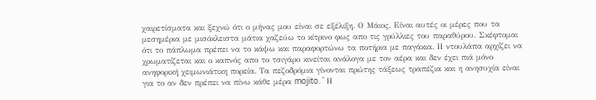χαιρετίσματα και ξεχνώ ότι ο μήνας μου είναι σε εξέλιξη. Ο Μάιος. Είναι αυτές οι μέρες που τα μεσημέρια με μισόκλειστα μάτια χαζεύω το κίτρινο φως απο τις γρύλλιες του παραθύρου. Σκέφτομαι ότι το πάπλωμα πρέπει να το κάψω και παραφορτώνω τα ποτήρια με παγάκια. Η ντουλάπα αρχίζει να χρωματίζεται και ο καπνός απο το τσιγάρο κινείται ανάλογα με τον αέρα και δεν έχει πιά μόνο ανηφορική χειμωνιάτικη πορεία. Τα πεζοδρόμια γίνονται πρώτης τάξεως τραπέζια και η ανησυχία είναι για το αν δεν πρέπει να πίνω κάθε μέρα mojito. ' Η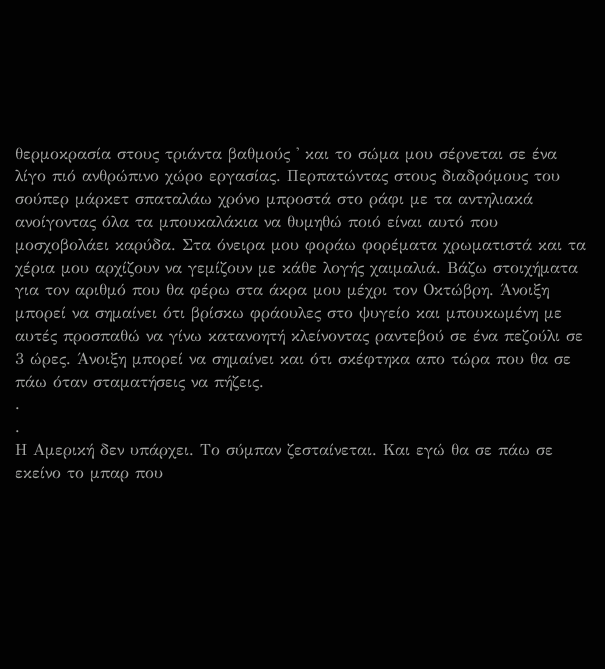θερμοκρασία στους τριάντα βαθμούς ' και το σώμα μου σέρνεται σε ένα λίγο πιό ανθρώπινο χώρο εργασίας. Περπατώντας στους διαδρόμους του σούπερ μάρκετ σπαταλάω χρόνο μπροστά στο ράφι με τα αντηλιακά ανοίγοντας όλα τα μπουκαλάκια να θυμηθώ ποιό είναι αυτό που μοσχοβολάει καρύδα. Στα όνειρα μου φοράω φορέματα χρωματιστά και τα χέρια μου αρχίζουν να γεμίζουν με κάθε λογής χαιμαλιά. Βάζω στοιχήματα για τον αριθμό που θα φέρω στα άκρα μου μέχρι τον Οκτώβρη. Άνοιξη μπορεί να σημαίνει ότι βρίσκω φράουλες στο ψυγείο και μπουκωμένη με αυτές προσπαθώ να γίνω κατανοητή κλείνοντας ραντεβού σε ένα πεζούλι σε 3 ώρες. Άνοιξη μπορεί να σημαίνει και ότι σκέφτηκα απο τώρα που θα σε πάω όταν σταματήσεις να πήζεις.
.
.
Η Αμερική δεν υπάρχει. Το σύμπαν ζεσταίνεται. Και εγώ θα σε πάω σε εκείνο το μπαρ που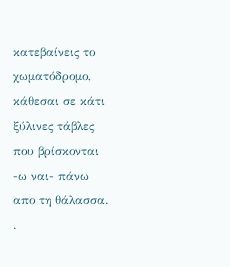κατεβαίνεις το χωματόδρομο, κάθεσαι σε κάτι ξύλινες τάβλες που βρίσκονται -ω ναι- πάνω απο τη θάλασσα.
.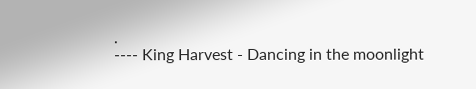.
---- King Harvest - Dancing in the moonlight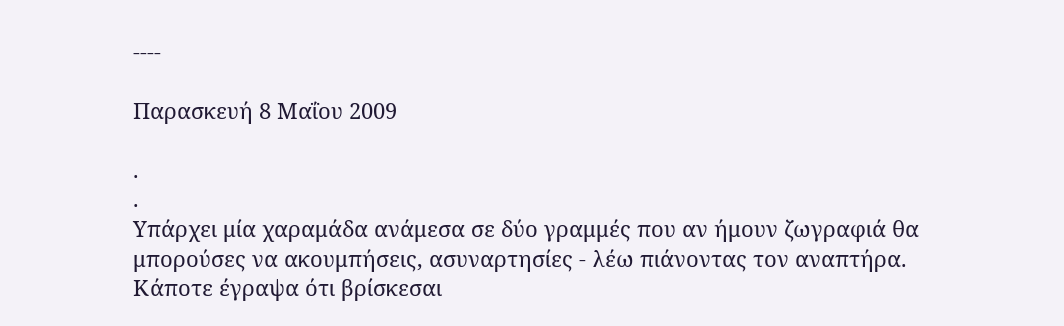----

Παρασκευή 8 Μαΐου 2009

.
.
Υπάρχει μία χαραμάδα ανάμεσα σε δύο γραμμές που αν ήμουν ζωγραφιά θα μπορούσες να ακουμπήσεις, ασυναρτησίες - λέω πιάνοντας τον αναπτήρα. Κάποτε έγραψα ότι βρίσκεσαι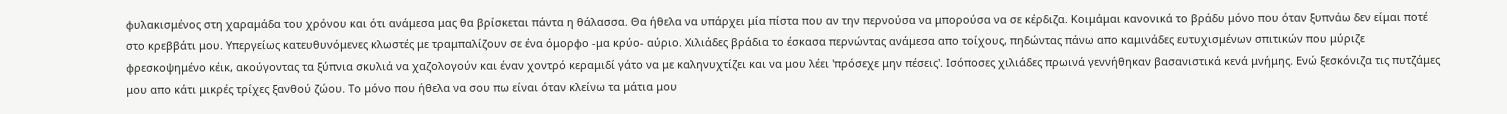φυλακισμένος στη χαραμάδα του χρόνου και ότι ανάμεσα μας θα βρίσκεται πάντα η θάλασσα. Θα ήθελα να υπάρχει μία πίστα που αν την περνούσα να μπορούσα να σε κέρδιζα. Κοιμάμαι κανονικά το βράδυ μόνο που όταν ξυπνάω δεν είμαι ποτέ στο κρεββάτι μου. Υπεργείως κατευθυνόμενες κλωστές με τραμπαλίζουν σε ένα όμορφο -μα κρύο- αύριο. Χιλιάδες βράδια το έσκασα περνώντας ανάμεσα απο τοίχους, πηδώντας πάνω απο καμινάδες ευτυχισμένων σπιτικών που μύριζε φρεσκοψημένο κέικ, ακούγοντας τα ξύπνια σκυλιά να χαζολογούν και έναν χοντρό κεραμιδί γάτο να με καληνυχτίζει και να μου λέει 'πρόσεχε μην πέσεις'. Ισόποσες χιλιάδες πρωινά γεννήθηκαν βασανιστικά κενά μνήμης. Ενώ ξεσκόνιζα τις πυτζάμες μου απο κάτι μικρές τρίχες ξανθού ζώου. Το μόνο που ήθελα να σου πω είναι όταν κλείνω τα μάτια μου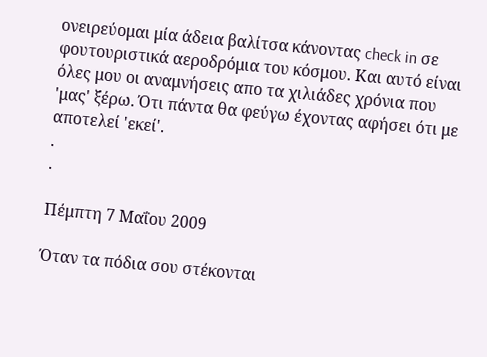ονειρεύομαι μία άδεια βαλίτσα κάνοντας check in σε φουτουριστικά αεροδρόμια του κόσμου. Και αυτό είναι όλες μου οι αναμνήσεις απο τα χιλιάδες χρόνια που 'μας' ξέρω. Ότι πάντα θα φεύγω έχοντας αφήσει ότι με αποτελεί 'εκεί'.
.
.

Πέμπτη 7 Μαΐου 2009

Όταν τα πόδια σου στέκονται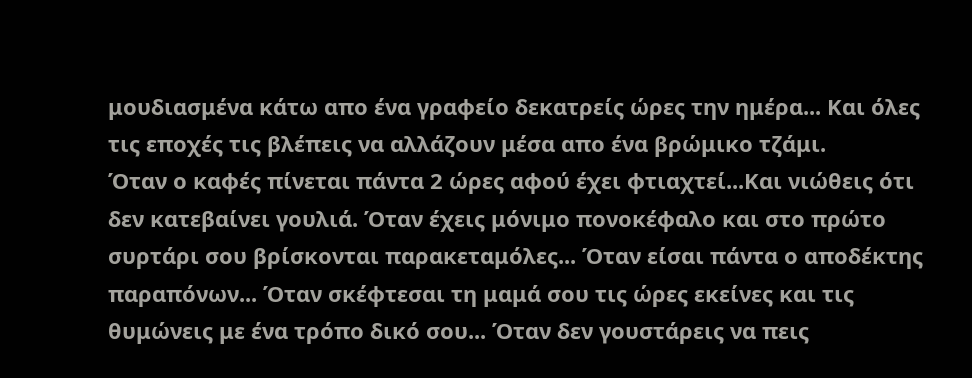μουδιασμένα κάτω απο ένα γραφείο δεκατρείς ώρες την ημέρα... Και όλες τις εποχές τις βλέπεις να αλλάζουν μέσα απο ένα βρώμικο τζάμι.
Όταν ο καφές πίνεται πάντα 2 ώρες αφού έχει φτιαχτεί...Και νιώθεις ότι δεν κατεβαίνει γουλιά. Όταν έχεις μόνιμο πονοκέφαλο και στο πρώτο συρτάρι σου βρίσκονται παρακεταμόλες... Όταν είσαι πάντα ο αποδέκτης παραπόνων... Όταν σκέφτεσαι τη μαμά σου τις ώρες εκείνες και τις θυμώνεις με ένα τρόπο δικό σου... Όταν δεν γουστάρεις να πεις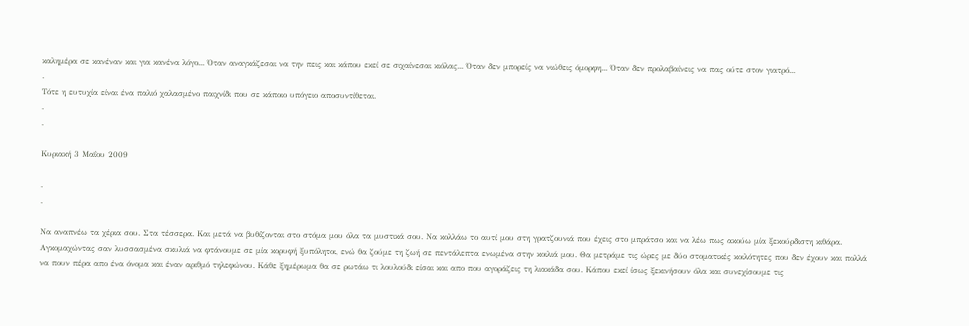καλημέρα σε κανέναν και για κανένα λόγο... Όταν αναγκάζεσαι να την πεις και κάπου εκεί σε σιχαίνεσαι κιόλας... Όταν δεν μπορείς να νιώθεις όμορφη... Όταν δεν προλαβαίνεις να πας ούτε στον γιατρό...
.
Τότε η ευτυχία είναι ένα παλιό χαλασμένο παιχνίδι που σε κάποιο υπόγειο αποσυντίθεται.
.
.

Κυριακή 3 Μαΐου 2009

.
.

Να αναπνέω τα χέρια σου. Στα τέσσερα. Και μετά να βυθίζονται στο στόμα μου όλα τα μυστικά σου. Να κολλάω το αυτί μου στη γρατζουνιά που έχεις στο μπράτσο και να λέω πως ακούω μία ξεκούρδιστη κιθάρα. Αγκομαχώντας σαν λυσσασμένα σκυλιά να φτάνουμε σε μία κορυφή ξυπόλητοι, ενώ θα ζούμε τη ζωή σε πεντάλεπτα ενωμένα στην κοιλιά μου. Θα μετράμε τις ώρες με δύο στοματικές κοιλότητες που δεν έχουν και πολλά να πουν πέρα απο ένα όνομα και έναν αριθμό τηλεφώνου. Κάθε ξημέρωμα θα σε ρωτάω τι λουλούδι είσαι και απο που αγοράζεις τη λιακάδα σου. Κάπου εκεί ίσως ξεκινήσουν όλα και συνεχίσουμε τις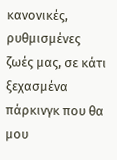κανονικές, ρυθμισμένες ζωές μας, σε κάτι ξεχασμένα πάρκινγκ που θα μου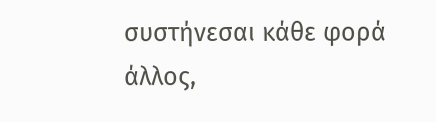συστήνεσαι κάθε φορά άλλος,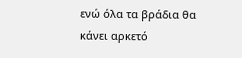ενώ όλα τα βράδια θα κάνει αρκετό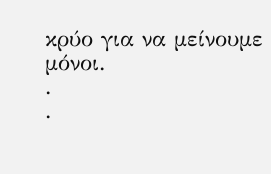κρύο για να μείνουμε μόνοι.
.
.